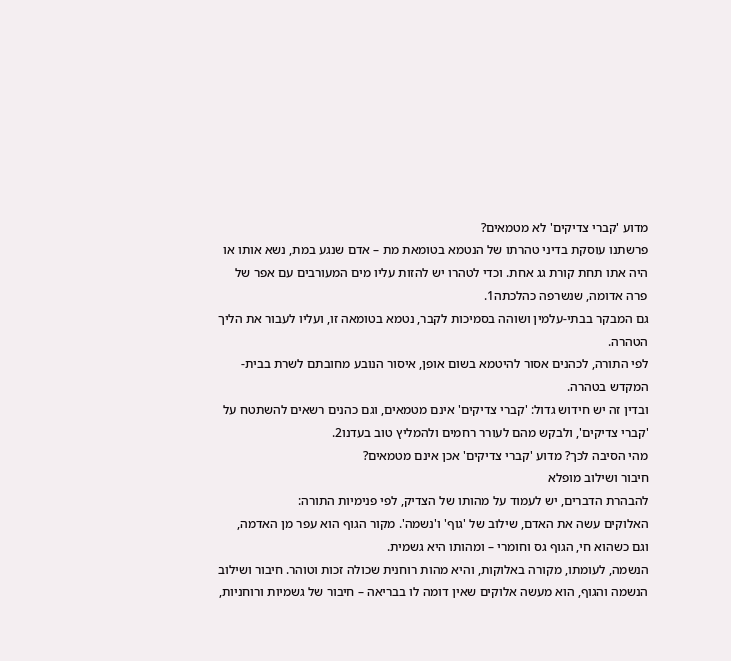מדוע 'קברי צדיקים' לא מטמאים?
פרשתנו עוסקת בדיני טהרתו של הנטמא בטומאת מת – אדם שנגע במת, נשא אותו או היה אתו תחת קורת גג אחת. וכדי לטהרו יש להזות עליו מים המעורבים עם אפר של פרה אדומה, שנשרפה כהלכתה1.
גם המבקר בבתי-עלמין ושוהה בסמיכות לקבר, נטמא בטומאה זו, ועליו לעבור את הליך הטהרה.
לפי התורה, לכהנים אסור להיטמא בשום אופן, איסור הנובע מחובתם לשרת בבית-המקדש בטהרה.
ובדין זה יש חידוש גדול: 'קברי צדיקים' אינם מטמאים, וגם כהנים רשאים להשתטח על 'קברי צדיקים', ולבקש מהם לעורר רחמים ולהמליץ טוב בעדנו2.
מהי הסיבה לכך? מדוע 'קברי צדיקים' אכן אינם מטמאים?
חיבור ושילוב מופלא
להבהרת הדברים, יש לעמוד על מהותו של הצדיק, לפי פנימיות התורה:
האלוקים עשה את האדם, שילוב של 'גוף' ו'נשמה'. מקור הגוף הוא עפר מן האדמה, וגם כשהוא חי, הגוף גס וחומרי – ומהותו היא גשמית.
הנשמה, לעומתו, מקורה באלוקות, והיא מהות רוחנית שכולה זכות וטוהר. חיבור ושילוב הנשמה והגוף, הוא מעשה אלוקים שאין דומה לו בבריאה – חיבור של גשמיות ורוחניות,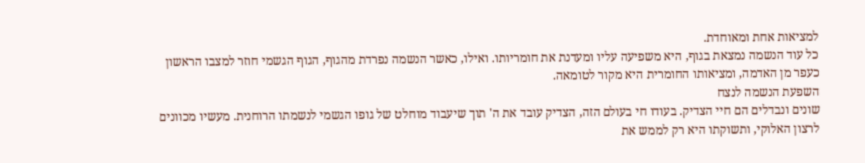למציאות אחת ומאוחדת.
כל עוד הנשמה נמצאת בגוף, היא משפיעה עליו ומעדנת את חומריותו. ואילו, כאשר הנשמה נפרדת מהגוף, הגוף הגשמי חוזר למצבו הראשון כעפר מן האדמה, ומציאותו החומרית היא מקור לטומאה.
השפעת הנשמה לנצח
שונים ונבדלים הם חיי הצדיק. בעודו חי בעולם הזה, הצדיק עובד את ה' תוך שיעבוד מוחלט של גופו הגשמי לנשמתו הרוחנית. מעשיו מכוונים לרצון האלוקי, ותשוקתו היא רק לממש את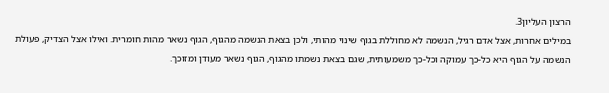הרצון העליון3.
במילים אחרות, אצל אדם רגיל, הנשמה לא מחוללת בגוף שינוי מהותי, ולכן בצאת הנשמה מהגוף, הגוף נשאר מהות חומרית. ואילו אצל הצדיק, פעולת הנשמה על הגוף היא כל-כך עמוקה וכל-כך משמעותית, שגם בצאת נשמתו מהגוף, הגוף נשאר מעודן ומזוכך.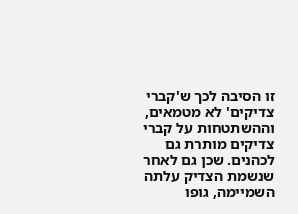זו הסיבה לכך ש'קברי צדיקים' לא מטמאים, וההשתטחות על קברי צדיקים מותרת גם לכהנים. שכן גם לאחר שנשמת הצדיק עלתה השמיימה, גופו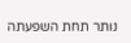נותר תחת השפעתה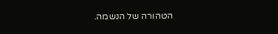הטהורה של הנשמה.